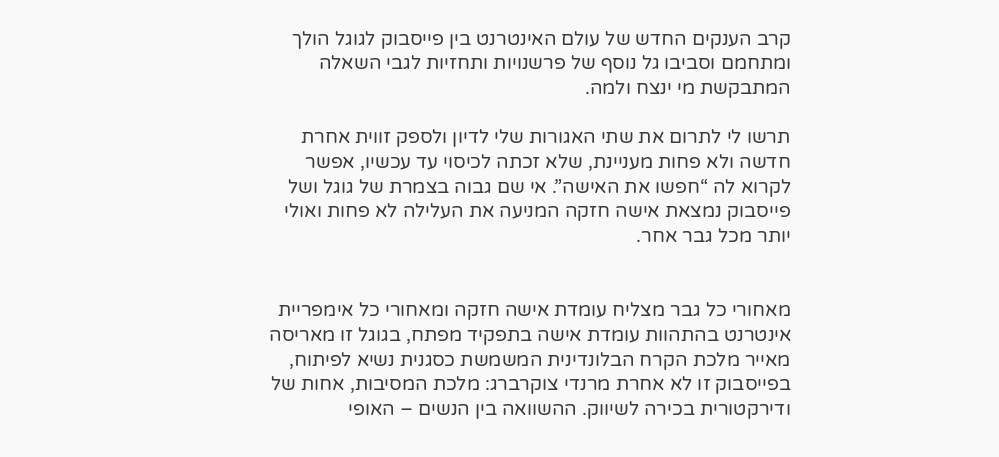קרב הענקים החדש של עולם האינטרנט בין פייסבוק לגוגל הולך ומתחמם וסביבו גל נוסף של פרשנויות ותחזיות לגבי השאלה המתבקשת מי ינצח ולמה.

תרשו לי לתרום את שתי האגורות שלי לדיון ולספק זווית אחרת חדשה ולא פחות מעניינת, שלא זכתה לכיסוי עד עכשיו, אפשר לקרוא לה “חפשו את האישה”. אי שם גבוה בצמרת של גוגל ושל פייסבוק נמצאת אישה חזקה המניעה את העלילה לא פחות ואולי יותר מכל גבר אחר.


מאחורי כל גבר מצליח עומדת אישה חזקה ומאחורי כל אימפריית אינטרנט בהתהוות עומדת אישה בתפקיד מפתח, בגוגל זו מאריסה מאייר מלכת הקרח הבלונדינית המשמשת כסגנית נשיא לפיתוח, בפייסבוק זו לא אחרת מרנדי צוקרברג: מלכת המסיבות, אחות של ודירקטורית בכירה לשיווק. ההשוואה בין הנשים – האופי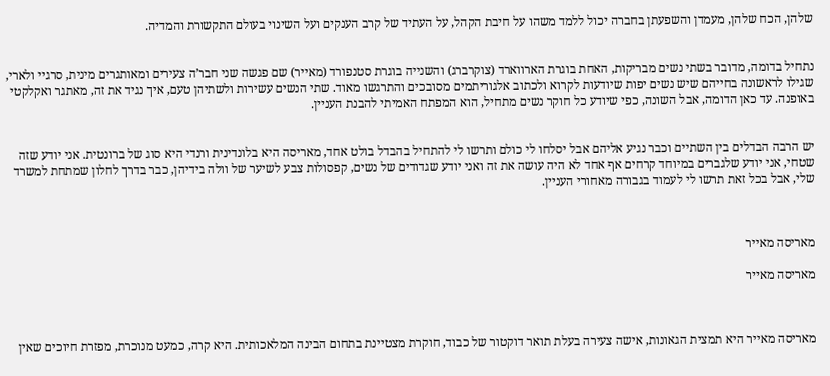שלהן, הכח שלהן, מעמדן והשפעתן בחברה יכול ללמד משהו על חיבת הקהל, על העתיד של קרב הענקים ועל השינוי בעולם התקשורת והמדיה.


נתחיל בדומה, מדובר בשתי נשים מבריקות, האחת בוגרת הארווארד (צוקרברג) והשנייה בוגרת סטנפורד (מאייר) שם פגשה שני חבר’ה צעירים ומאותגרים מינית, סרגיי ולארי, שגילו לראשונה בחייהם שיש נשים יפות שיודעות לקרוא ולכתוב אלגוריתמים מסובכים והתרגשו מאוד. שתי הנשים עשירות ולשתיהן טעם, איך נגיד את זה, מאתגר ואקלקטי באופנה. עד כאן הדומה, אבל השונה, כפי שיודע כל חוקר נשים מתחיל, הוא המפתח האמיתי להבנת העניין.


יש הרבה הבדלים בין השתיים וכבר נגיע אליהם אבל יסלחו לי כולם ותרשו לי להתחיל בהבדל בולט אחד, מאריסה היא בלונדינית ורנדי היא סוג של ברונטית. אני יודע שזה שטחי, אני יודע שלגברים במיוחד קרחים אף אחד לא היה עושה את זה ואני יודע שגדודים של נשים, קפסולות צבע לשיער של וולה בידיהן, כבר בדרך לחלון שמתחת למשרד שלי, אבל בכל זאת תרשו לי לעמוד בגבורה מאחורי העניין.



מאריסה מאייר

מאריסה מאייר



מאריסה מאייר היא תמצית הגאונות, אישה צעירה בעלת תואר דוקטור של כבוד, חוקרת מצטיינת בתחום הבינה המלאכותית. היא קרה, כמעט מנוכרת, מפזרת חיוכים שאין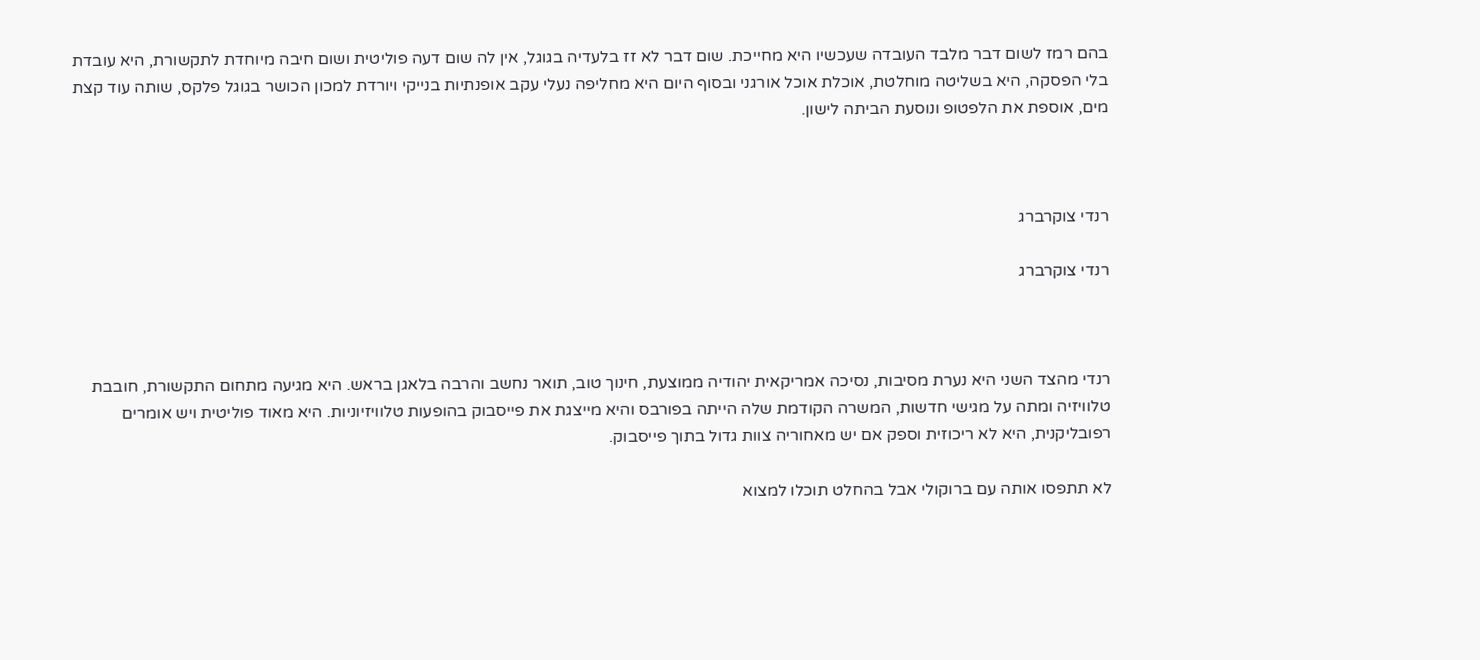בהם רמז לשום דבר מלבד העובדה שעכשיו היא מחייכת. שום דבר לא זז בלעדיה בגוגל, אין לה שום דעה פוליטית ושום חיבה מיוחדת לתקשורת, היא עובדת בלי הפסקה, היא בשליטה מוחלטת, אוכלת אוכל אורגני ובסוף היום היא מחליפה נעלי עקב אופנתיות בנייקי ויורדת למכון הכושר בגוגל פלקס, שותה עוד קצת מים, אוספת את הלפטופ ונוסעת הביתה לישון.



רנדי צוקרברג

רנדי צוקרברג



רנדי מהצד השני היא נערת מסיבות, נסיכה אמריקאית יהודיה ממוצעת, חינוך טוב, תואר נחשב והרבה בלאגן בראש. היא מגיעה מתחום התקשורת, חובבת טלוויזיה ומתה על מגישי חדשות, המשרה הקודמת שלה הייתה בפורבס והיא מייצגת את פייסבוק בהופעות טלוויזיוניות. היא מאוד פוליטית ויש אומרים רפובליקנית, היא לא ריכוזית וספק אם יש מאחוריה צוות גדול בתוך פייסבוק.

לא תתפסו אותה עם ברוקולי אבל בהחלט תוכלו למצוא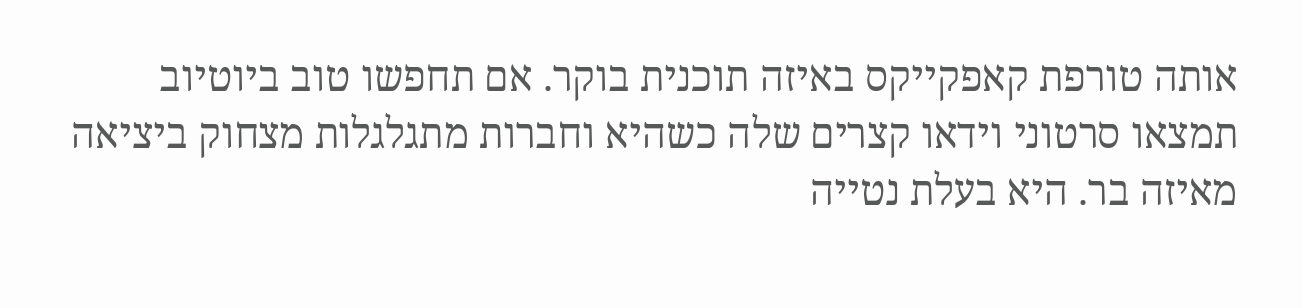אותה טורפת קאפקייקס באיזה תוכנית בוקר. אם תחפשו טוב ביוטיוב תמצאו סרטוני וידאו קצרים שלה כשהיא וחברות מתגלגלות מצחוק ביציאה מאיזה בר. היא בעלת נטייה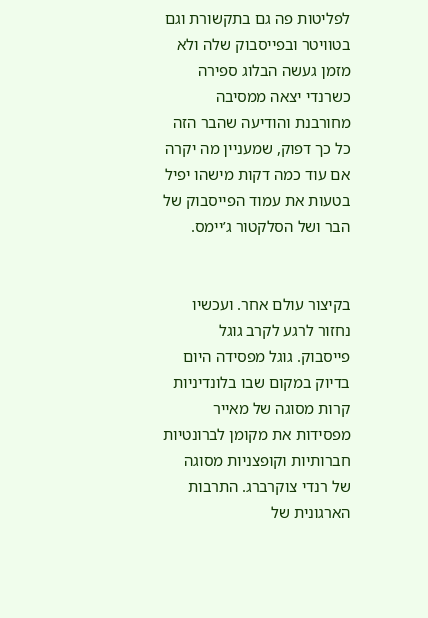לפליטות פה גם בתקשורת וגם בטוויטר ובפייסבוק שלה ולא מזמן געשה הבלוג ספירה כשרנדי יצאה ממסיבה מחורבנת והודיעה שהבר הזה כל כך דפוק, שמעניין מה יקרה אם עוד כמה דקות מישהו יפיל בטעות את עמוד הפייסבוק של הבר ושל הסלקטור ג’יימס.


בקיצור עולם אחר. ועכשיו נחזור לרגע לקרב גוגל פייסבוק. גוגל מפסידה היום בדיוק במקום שבו בלונדיניות קרות מסוגה של מאייר מפסידות את מקומן לברונטיות חברותיות וקופצניות מסוגה של רנדי צוקרברג. התרבות הארגונית של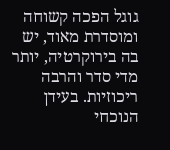גוגל הפכה קשוחה ומוסדרת מאוד, יש בה בירוקרטיה, יותר מדי סדר והרבה ריכוזיות. בעידן הנוכחי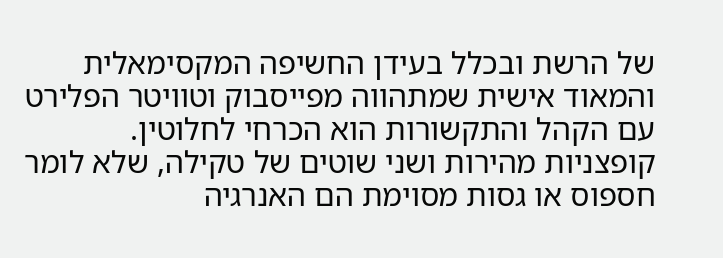של הרשת ובכלל בעידן החשיפה המקסימאלית והמאוד אישית שמתהווה מפייסבוק וטוויטר הפלירט עם הקהל והתקשורות הוא הכרחי לחלוטין. קופצניות מהירות ושני שוטים של טקילה, שלא לומר חספוס או גסות מסוימת הם האנרגיה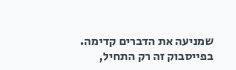שמניעה את הדברים קדימה. בפייסבוק זה רק התחיל,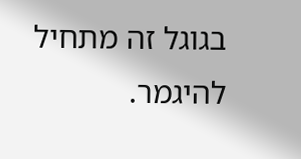בגוגל זה מתחיל להיגמר.